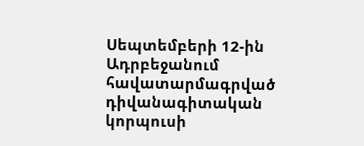Սեպտեմբերի 12-ին Ադրբեջանում հավատարմագրված դիվանագիտական կորպուսի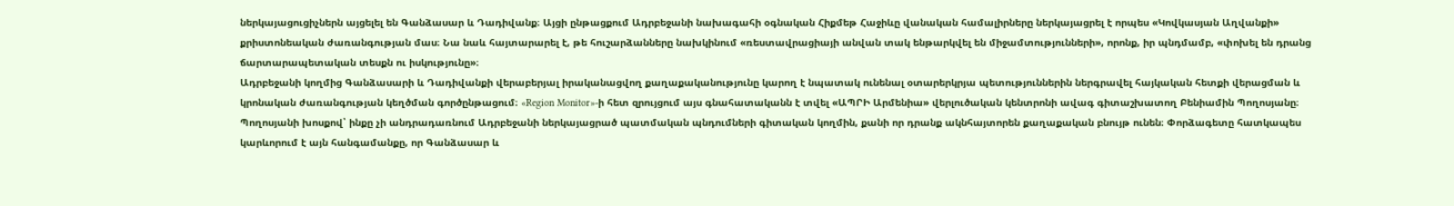ներկայացուցիչներն այցելել են Գանձասար և Դադիվանք։ Այցի ընթացքում Ադրբեջանի նախագահի օգնական Հիքմեթ Հաջիևը վանական համալիրները ներկայացրել է որպես «Կովկասյան Աղվանքի» քրիստոնեական ժառանգության մաս։ Նա նաև հայտարարել է, թե հուշարձանները նախկինում «ռեստավրացիայի անվան տակ ենթարկվել են միջամտությունների», որոնք, իր պնդմամբ, «փոխել են դրանց ճարտարապետական տեսքն ու իսկությունը»։
Ադրբեջանի կողմից Գանձասարի և Դադիվանքի վերաբերյալ իրականացվող քաղաքականությունը կարող է նպատակ ունենալ օտարերկրյա պետություններին ներգրավել հայկական հետքի վերացման և կրոնական ժառանգության կեղծման գործընթացում։ «Region Monitor»-ի հետ զրույցում այս գնահատականն է տվել «ԱՊՐԻ Արմենիա» վերլուծական կենտրոնի ավագ գիտաշխատող Բենիամին Պողոսյանը։
Պողոսյանի խոսքով՝ ինքը չի անդրադառնում Ադրբեջանի ներկայացրած պատմական պնդումների գիտական կողմին, քանի որ դրանք ակնհայտորեն քաղաքական բնույթ ունեն։ Փորձագետը հատկապես կարևորում է այն հանգամանքը, որ Գանձասար և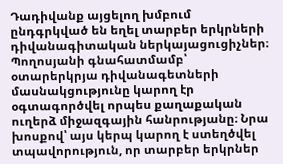Դադիվանք այցելող խմբում ընդգրկված են եղել տարբեր երկրների դիվանագիտական ներկայացուցիչներ։
Պողոսյանի գնահատմամբ՝ օտարերկրյա դիվանագետների մասնակցությունը կարող էր օգտագործվել որպես քաղաքական ուղերձ միջազգային հանրությանը։ Նրա խոսքով՝ այս կերպ կարող է ստեղծվել տպավորություն, որ տարբեր երկրներ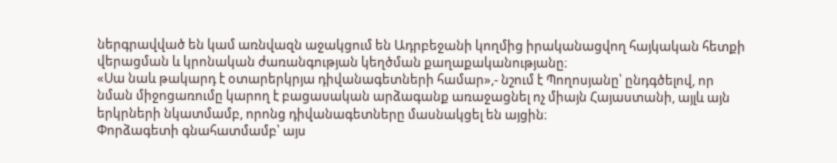ներգրավված են կամ առնվազն աջակցում են Ադրբեջանի կողմից իրականացվող հայկական հետքի վերացման և կրոնական ժառանգության կեղծման քաղաքականությանը։
«Սա նաև թակարդ է օտարերկրյա դիվանագետների համար»,- նշում է Պողոսյանը՝ ընդգծելով, որ նման միջոցառումը կարող է բացասական արձագանք առաջացնել ոչ միայն Հայաստանի, այլև այն երկրների նկատմամբ, որոնց դիվանագետները մասնակցել են այցին։
Փորձագետի գնահատմամբ՝ այս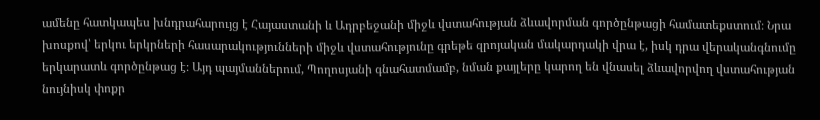ամենը հատկապես խնդրահարույց է Հայաստանի և Ադրբեջանի միջև վստահության ձևավորման գործընթացի համատեքստում։ Նրա խոսքով՝ երկու երկրների հասարակությունների միջև վստահությունը գրեթե զրոյական մակարդակի վրա է, իսկ դրա վերականգնումը երկարատև գործընթաց է։ Այդ պայմաններում, Պողոսյանի գնահատմամբ, նման քայլերը կարող են վնասել ձևավորվող վստահության նույնիսկ փոքր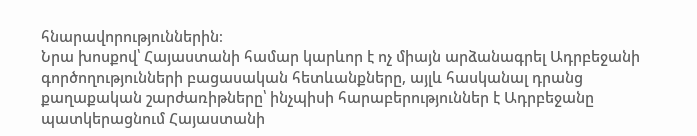հնարավորություններին։
Նրա խոսքով՝ Հայաստանի համար կարևոր է ոչ միայն արձանագրել Ադրբեջանի գործողությունների բացասական հետևանքները, այլև հասկանալ դրանց քաղաքական շարժառիթները՝ ինչպիսի հարաբերություններ է Ադրբեջանը պատկերացնում Հայաստանի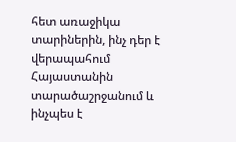հետ առաջիկա տարիներին, ինչ դեր է վերապահում Հայաստանին տարածաշրջանում և ինչպես է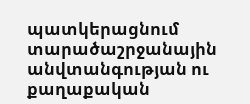պատկերացնում տարածաշրջանային անվտանգության ու քաղաքական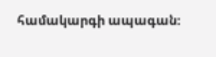համակարգի ապագան։